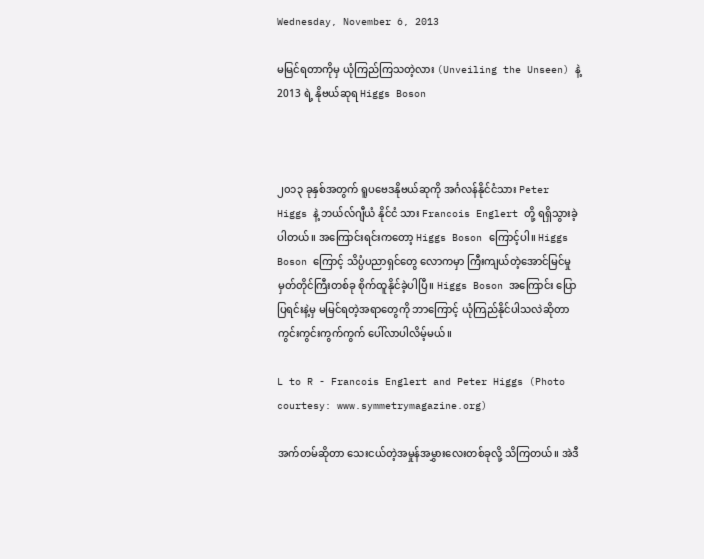Wednesday, November 6, 2013

မမြင်ရတာကိုမှ ယုံကြည်ကြသတဲ့လား (Unveiling the Unseen) နဲ့ 2013 ရဲ့ နိုဗယ်ဆုရ Higgs Boson



၂၀၁၃ ခုနှစ်အတွက် ရူပဗေဒနိုဗယ်ဆုကို အင်္ဂလန်နိုင်ငံသား Peter Higgs နဲ့ ဘယ်လ်ဂျီယံ နိုင်ငံ သား Francois Englert တို့ ရရှိသွားခဲ့ပါတယ်။ အကြောင်းရင်းကတော့ Higgs Boson ကြောင့်ပါ။ Higgs Boson ကြောင့် သိပ္ပံပညာရှင်တွေ လောကမှာ ကြီးကျယ်တဲ့အောင်မြင်မှုမှတ်တိုင်ကြီးတစ်ခု စိုက်ထူနိုင်ခဲ့ပါပြီ။ Higgs Boson အကြောင်း ပြောပြရင်းနဲ့မှ မမြင်ရတဲ့အရာတွေကို ဘာကြောင့် ယုံကြည်နိုင်ပါသလဲဆိုတာ ကွင်းကွင်းကွက်ကွက် ပေါ်လာပါလိမ့်မယ်။

L to R - Francois Englert and Peter Higgs (Photo courtesy: www.symmetrymagazine.org)

အက်တမ်ဆိုတာ သေးငယ်တဲ့အမှုန်အမွှားလေးတစ်ခုလို့ သိကြတယ်။ အဲဒီ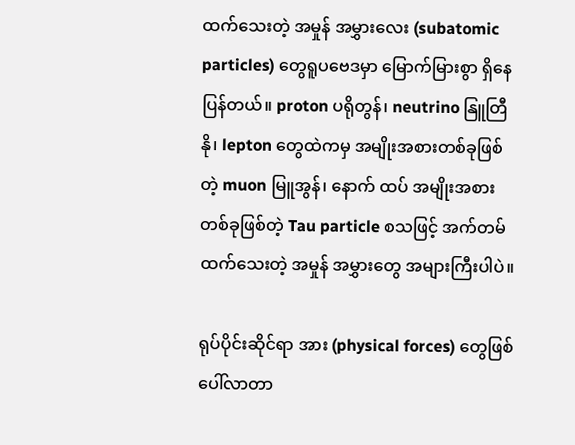ထက်သေးတဲ့ အမှုန် အမွှားလေး (subatomic particles) တွေရူပဗေဒမှာ မြောက်မြားစွာ ရှိနေပြန်တယ်။ proton ပရိုတွန်၊ neutrino နြူတြီနို၊ lepton တွေထဲကမှ အမျိုးအစားတစ်ခုဖြစ်တဲ့ muon မြူအွန်၊ နောက် ထပ် အမျိုးအစား တစ်ခုဖြစ်တဲ့ Tau particle စသဖြင့် အက်တမ်ထက်သေးတဲ့ အမှုန် အမွှားတွေ အများကြီးပါပဲ။

ရုပ်ပိုင်းဆိုင်ရာ အား (physical forces) တွေဖြစ်ပေါ်လာတာ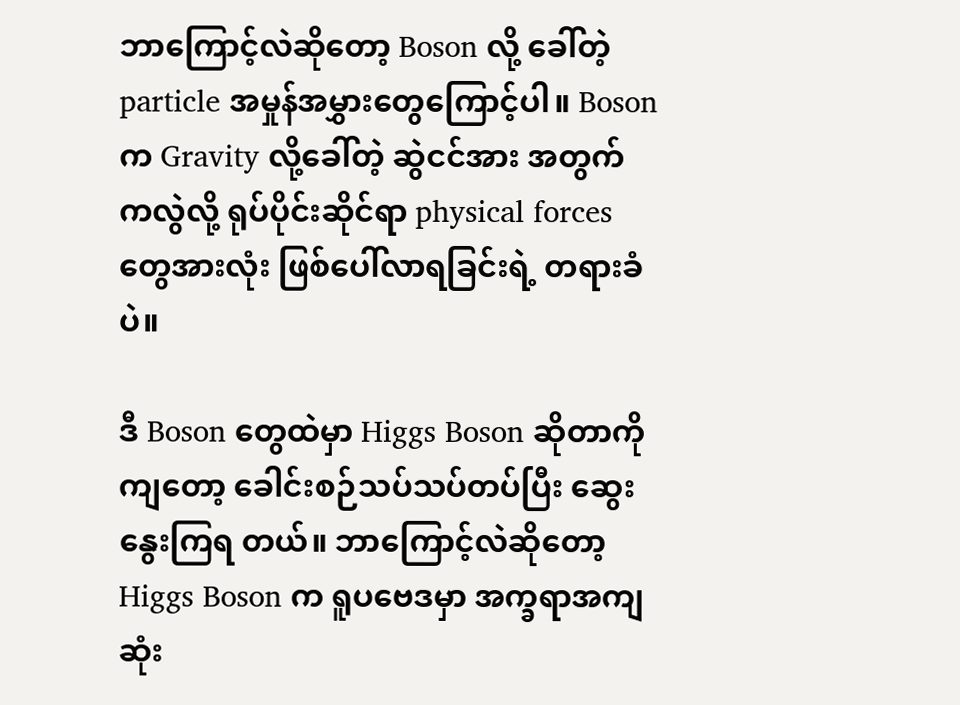ဘာကြောင့်လဲဆိုတော့ Boson လို့ ခေါ်တဲ့ particle အမှုန်အမွှားတွေကြောင့်ပါ။ Boson က Gravity လို့ခေါ်တဲ့ ဆွဲငင်အား အတွက် ကလွဲလို့ ရုပ်ပိုင်းဆိုင်ရာ physical forces တွေအားလုံး ဖြစ်ပေါ်လာရခြင်းရဲ့ တရားခံပဲ။

ဒီ Boson တွေထဲမှာ Higgs Boson ဆိုတာကိုကျတော့ ခေါင်းစဉ်သပ်သပ်တပ်ပြီး ဆွေးနွေးကြရ တယ်။ ဘာကြောင့်လဲဆိုတော့ Higgs Boson က ရူပဗေဒမှာ အက္ခရာအကျဆုံး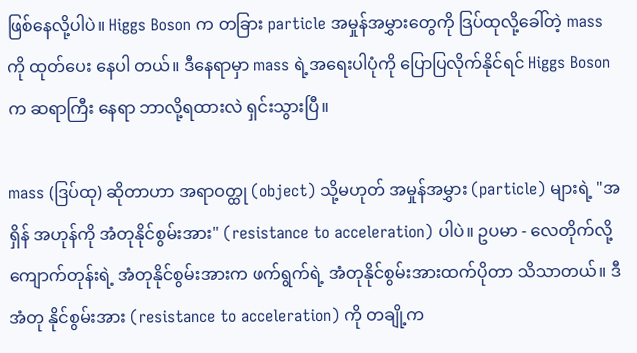ဖြစ်နေလို့ပါပဲ။ Higgs Boson က တခြား particle အမှုန်အမွှားတွေကို ဒြပ်ထုလို့ခေါ်တဲ့ mass ကို ထုတ်ပေး နေပါ တယ်။ ဒီနေရာမှာ mass ရဲ့အရေးပါပုံကို ပြောပြလိုက်နိုင်ရင် Higgs Boson က ဆရာကြီး နေရာ ဘာလို့ရထားလဲ ရှင်းသွားပြီ။

mass (ဒြပ်ထု) ဆိုတာဟာ အရာဝတ္ထု (object) သို့မဟုတ် အမှုန်အမွှား (particle) များရဲ့ "အရှိန် အဟုန်ကို အံတုနိုင်စွမ်းအား" (resistance to acceleration) ပါပဲ။ ဥပမာ - လေတိုက်လို့ ကျောက်တုန်းရဲ့ အံတုနိုင်စွမ်းအားက ဖက်ရွက်ရဲ့ အံတုနိုင်စွမ်းအားထက်ပိုတာ သိသာတယ်။ ဒီအံတု နိုင်စွမ်းအား (resistance to acceleration) ကို တချို့က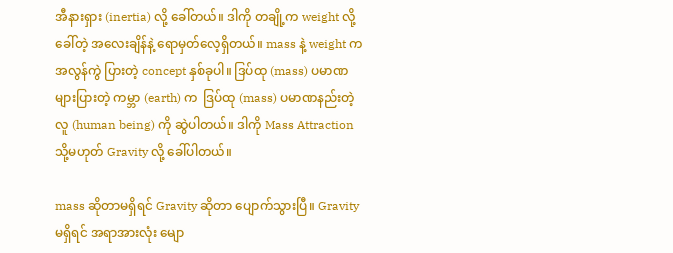အီနားရှား (inertia) လို့ ခေါ်တယ်။ ဒါကို တချို့က weight လို့ခေါ်တဲ့ အလေးချိန်နဲ့ ရောမှတ်လေ့ရှိတယ်။ mass နဲ့ weight က အလွန်ကွဲ ပြားတဲ့ concept နှစ်ခုပါ။ ဒြပ်ထု (mass) ပမာဏများပြားတဲ့ ကမ္ဘာ (earth) က  ဒြပ်ထု (mass) ပမာဏနည်းတဲ့ လူ (human being) ကို ဆွဲပါတယ်။ ဒါကို Mass Attraction သို့မဟုတ် Gravity လို့ ခေါ်ပါတယ်။

mass ဆိုတာမရှိရင် Gravity ဆိုတာ ပျောက်သွားပြီ။ Gravity မရှိရင် အရာအားလုံး မျော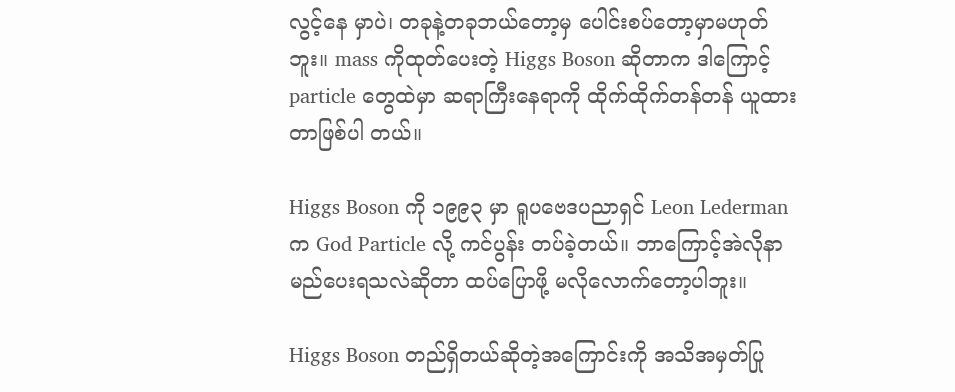လွင့်နေ မှာပဲ၊ တခုနဲ့တခုဘယ်တော့မှ ပေါင်းစပ်တော့မှာမဟုတ်ဘူး။ mass ကိုထုတ်ပေးတဲ့ Higgs Boson ဆိုတာက ဒါကြောင့် particle တွေထဲမှာ ဆရာကြီးနေရာကို ထိုက်ထိုက်တန်တန် ယူထားတာဖြစ်ပါ တယ်။

Higgs Boson ကို ၁၉၉၃ မှာ ရူပဗေဒပညာရှင် Leon Lederman က God Particle လို့ ကင်ပွန်း တပ်ခဲ့တယ်။ ဘာကြောင့်အဲလိုနာမည်ပေးရသလဲဆိုတာ ထပ်ပြောဖို့ မလိုလောက်တော့ပါဘူး။

Higgs Boson တည်ရှိတယ်ဆိုတဲ့အကြောင်းကို အသိအမှတ်ပြု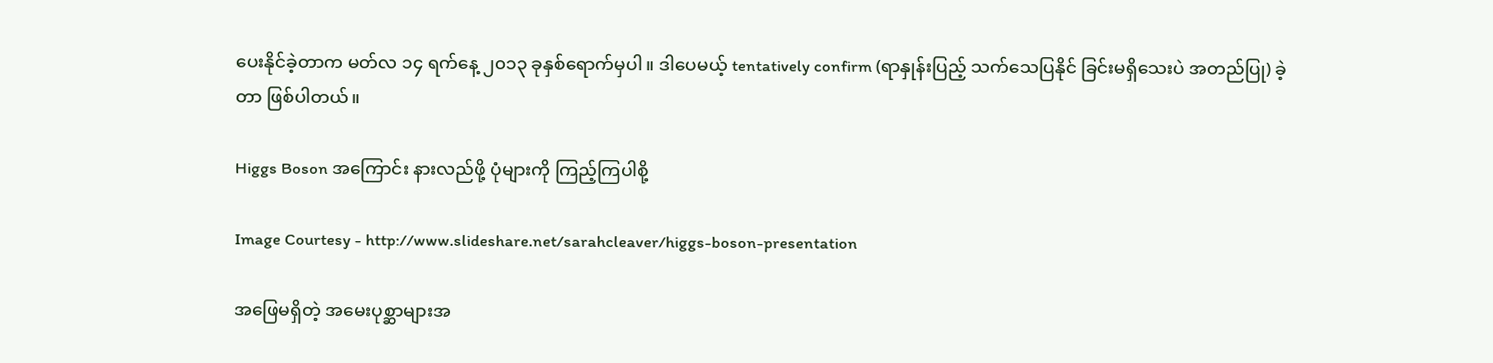ပေးနိုင်ခဲ့တာက မတ်လ ၁၄ ရက်နေ့ ၂၀၁၃ ခုနှစ်ရောက်မှပါ။ ဒါပေမယ့် tentatively confirm (ရာနှုန်းပြည့် သက်သေပြနိုင် ခြင်းမရှိသေးပဲ အတည်ပြု) ခဲ့တာ ဖြစ်ပါတယ်။

Higgs Boson အကြောင်း နားလည်ဖို့ ပုံများကို ကြည့်ကြပါစို့

Image Courtesy - http://www.slideshare.net/sarahcleaver/higgs-boson-presentation

အဖြေမရှိတဲ့ အမေးပုစ္ဆာများအ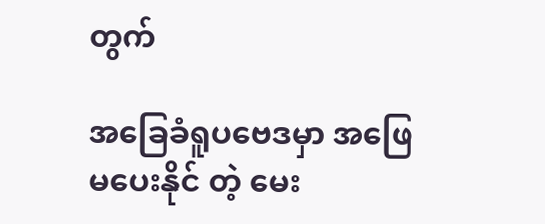တွက်

အခြေခံရူပဗေဒမှာ အဖြေမပေးနိုင် တဲ့ မေး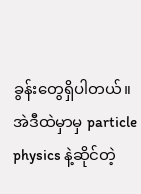ခွန်းတွေရှိပါတယ်။ အဲဒီထဲမှာမှ particle physics နဲ့ဆိုင်တဲ့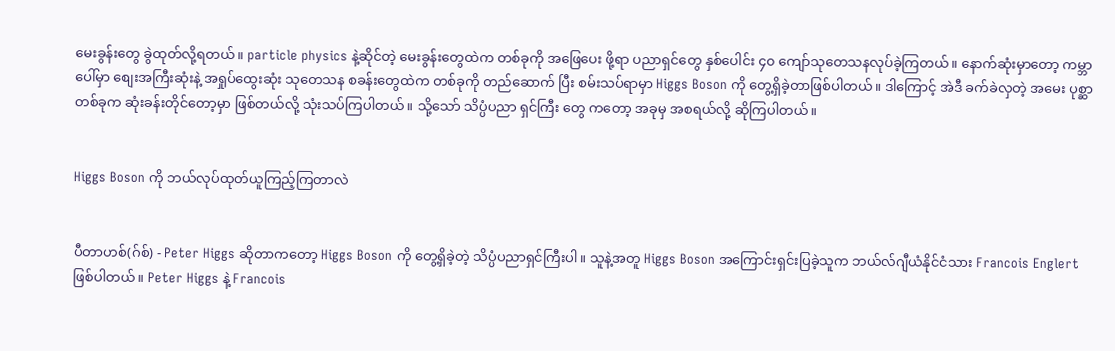မေးခွန်းတွေ ခွဲထုတ်လို့ရတယ်။ particle physics နဲ့ဆိုင်တဲ့ မေးခွန်းတွေထဲက တစ်ခုကို အဖြေပေး ဖို့ရာ ပညာရှင်တွေ နှစ်ပေါင်း ၄၀ ကျော်သုတေသနလုပ်ခဲ့ကြတယ်။ နောက်ဆုံးမှာတော့ ကမ္ဘာပေါ်မှာ စျေးအကြီးဆုံးနဲ့ အရှုပ်ထွေးဆုံး သုတေသန စခန်းတွေထဲက တစ်ခုကို တည်ဆောက် ပြီး စမ်းသပ်ရာမှာ Higgs Boson ကို တွေ့ရှိခဲ့တာဖြစ်ပါတယ်။ ဒါကြောင့် အဲဒီ ခက်ခဲလှတဲ့ အမေး ပုစ္ဆာတစ်ခုက ဆုံးခန်းတိုင်တော့မှာ ဖြစ်တယ်လို့ သုံးသပ်ကြပါတယ်။ သို့သော် သိပ္ပံပညာ ရှင်ကြီး တွေ ကတော့ အခုမှ အစရယ်လို့ ဆိုကြပါတယ်။


Higgs Boson ကို ဘယ်လုပ်ထုတ်ယူကြည့်ကြတာလဲ


ပီတာဟစ်(ဂ်စ်) - Peter Higgs ဆိုတာကတော့ Higgs Boson ကို တွေ့ရှိခဲ့တဲ့ သိပ္ပံပညာရှင်ကြီးပါ။ သူနဲ့အတူ Higgs Boson အကြောင်းရှင်းပြခဲ့သူက ဘယ်လ်ဂျီယံနိုင်ငံသား Francois Englert  ဖြစ်ပါတယ်။ Peter Higgs နဲ့ Francois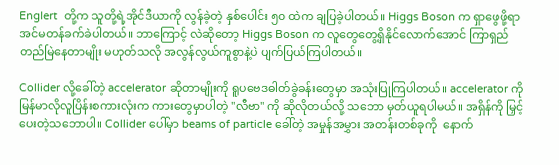Englert  တို့က သူတို့ရဲ့အိုင်ဒီယာကို လွန်ခဲ့တဲ့ နှစ်ပေါင်း ၅၀ ထဲက ချပြခဲ့ပါတယ်။ Higgs Boson က ရှာဖွေဖို့ရာ အင်မတန်ခက်ခဲပါတယ်။ ဘာကြောင့် လဲဆိုတော့ Higgs Boson က လူတွေတွေ့ရှိနိုင်လောက်အောင် ကြာရှည် တည်မြဲနေတာမျိုး မဟုတ်သလို အလွန်လွယ်ကူစွာနဲ့ပဲ ပျက်ပြယ်ကြပါတယ်။

Collider လို့ခေါ်တဲ့ accelerator ဆိုတာမျိုးကို ရူပဗေဒဓါတ်ခွဲခန်းတွေမှာ အသုံးပြုကြပါတယ်။ accelerator ကို မြန်မာလိုလူပြိန်းစကားလုံးက ကားတွေမှာပါတဲ့ "လီဗာ" ကို ဆိုလိုတယ်လို့ သဘော မှတ်ယူရပါမယ်။ အရှိန်ကို မြှင့်ပေးတဲ့သဘောပါ။ Collider ပေါ်မှာ beams of particle ခေါ်တဲ့ အမှုန်အမွှား အတန်းတစ်ခုကို  နောက်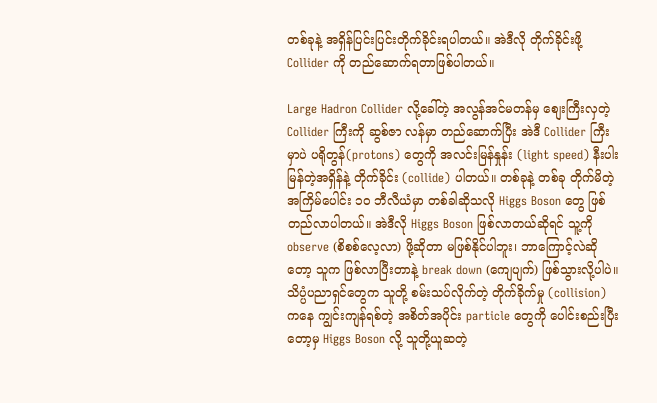တစ်ခုနဲ့ အရှိန်ပြင်းပြင်းတိုက်ခိုင်းရပါတယ်။ အဲဒီလို တိုက်ခိုင်းဖို့ Collider ကို တည်ဆောက်ရတာဖြစ်ပါတယ်။

Large Hadron Collider လို့ခေါ်တဲ့ အလွန်အင်မတန်မှ စျေးကြီးလှတဲ့ Collider ကြီးကို ဆွစ်ဇာ လန်မှာ တည်ဆောက်ပြီး အဲဒီ Collider ကြီးမှာပဲ ပရိုတွန်(protons) တွေကို အလင်းမြန်နှုန်း (light speed) နီးပါးမြန်တဲ့အရှိန်နဲ့ တိုက်ခိုင်း (collide) ပါတယ်။ တစ်ခုနဲ့ တစ်ခု တိုက်မိတဲ့ အကြိမ်ပေါင်း ၁၀ ဘီလီယံမှာ တစ်ခါဆိုသလို Higgs Boson တွေ ဖြစ်တည်လာပါတယ်။ အဲဒီလို Higgs Boson ဖြစ်လာတယ်ဆိုရင် သူ့ကို observe (စိစစ်လေ့လာ) ဖို့ဆိုတာ မဖြစ်နိုင်ပါဘူး၊ ဘာကြောင့်လဲဆို တော့ သူက ဖြစ်လာပြီးတာနဲ့ break down (ကျေပျက်) ဖြစ်သွားလို့ပါပဲ။ သိပ္ပံပညာရှင်တွေက သူတို့ စမ်းသပ်လိုက်တဲ့ တိုက်ခိုက်မှု (collision) ကနေ ကျွင်းကျန်ရစ်တဲ့ အစိတ်အပိုင်း particle တွေကို ပေါင်းစည်းပြီးတော့မှ Higgs Boson လို့ သူတို့ယူဆတဲ့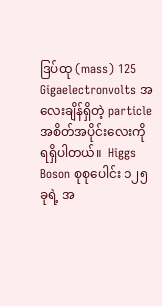ဒြပ်ထု (mass) 125 Gigaelectronvolts အလေးချိန်ရှိတဲ့ particle အစိတ်အပိုင်းလေးကို ရရှိပါတယ်။  Higgs Boson စုစုပေါင်း ၁၂၅ ခုရဲ့ အ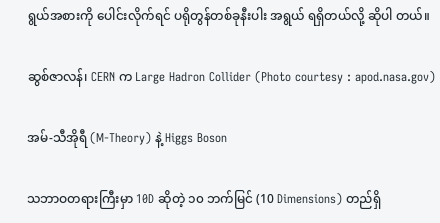ရွယ်အစားကို ပေါင်းလိုက်ရင် ပရိုတွန်တစ်ခုနီးပါး အရွယ် ရရှိတယ်လို့ ဆိုပါ တယ်။

ဆွစ်ဇာလန်၊ CERN က Large Hadron Collider (Photo courtesy : apod.nasa.gov)

အမ်-သီအိုရီ (M-Theory) နဲ့ Higgs Boson

သဘာဝတရားကြီးမှာ 10D ဆိုတဲ့ ၁၀ ဘက်မြင် (10 Dimensions) တည်ရှိ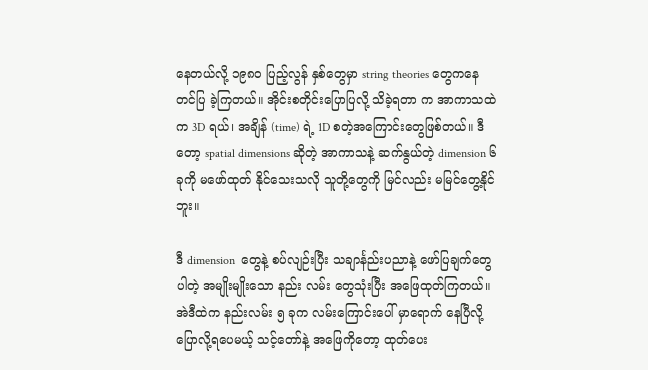နေတယ်လို့ ၁၉၈၀ ပြည့်လွန် နှစ်တွေမှာ string theories တွေကနေ တင်ပြ ခဲ့ကြတယ်။ အိုင်းစတိုင်းပြောပြလို့ သိခဲ့ရတာ က အာကာသထဲက 3D ရယ်၊ အချိန် (time) ရဲ့ 1D စတဲ့အကြောင်းတွေဖြစ်တယ်။ ဒီတော့ spatial dimensions ဆိုတဲ့ အာကာသနဲ့ ဆက်နွယ်တဲ့ dimension ၆ ခုကို မဖော်ထုတ် နိုင်သေးသလို သူတို့တွေကို မြင်လည်း မမြင်တွေ့နိုင်ဘူး။

ဒီ dimension  တွေနဲ့ စပ်လျဉ်းပြီး သချာင်္နည်းပညာနဲ့ ဖော်ပြချက်တွေပါတဲ့ အမျိုးမျိုးသော နည်း လမ်း တွေသုံးပြီး အဖြေထုတ်ကြတယ်။ အဲဒီထဲက နည်းလမ်း ၅ ခုက လမ်းကြောင်းပေါ် မှာရောက် နေပြီလို့ ပြောလို့ရပေမယ့် သင့်တော်နဲ့ အဖြေကိုတော့ ထုတ်ပေး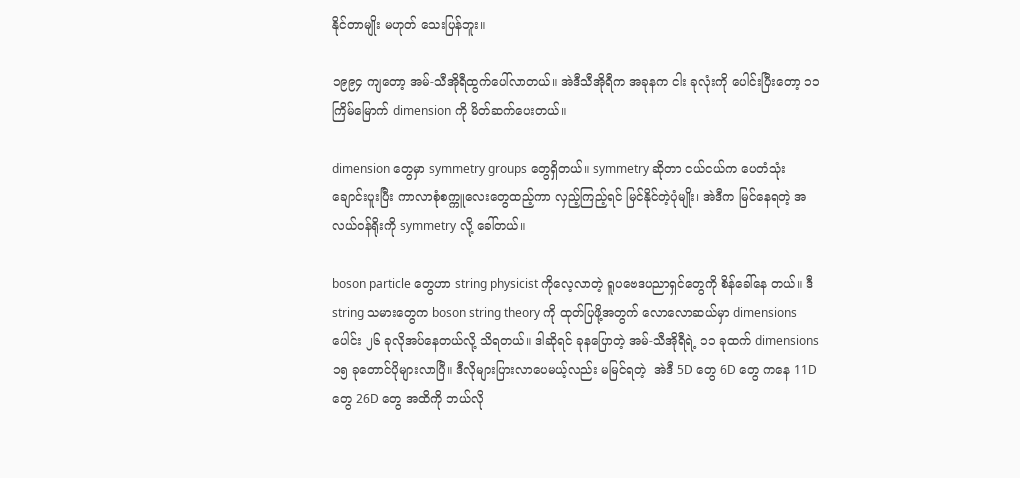နိုင်တာမျိုး မဟုတ် သေးပြန်ဘူး။

၁၉၉၄ ကျတော့ အမ်-သီအိုရီထွက်ပေါ်လာတယ်။ အဲဒီသီအိုရီက အခုနက ငါး ခုလုံးကို ပေါင်းပြီးတော့ ၁၁ ကြိမ်မြောက် dimension ကို မိတ်ဆက်ပေးတယ်။

dimension တွေမှာ symmetry groups တွေရှိတယ်။ symmetry ဆိုတာ ငယ်ငယ်က ပေတံသုံး ချောင်းပူးပြီး ကာလာစုံစက္ကူလေးတွေထည့်ကာ လှည့်ကြည့်ရင် မြင်နိုင်တဲ့ပုံမျိုး၊ အဲဒီက မြင်နေရတဲ့ အလယ်ဝန်ရိုးကို symmetry လို့ ခေါ်တယ်။

boson particle တွေဟာ string physicist ကိုလေ့လာတဲ့ ရူပဗေဒပညာရှင်တွေကို စိန်ခေါ်နေ တယ်။ ဒီ string သမားတွေက boson string theory ကို ထုတ်ပြဖို့အတွက် လောလောဆယ်မှာ dimensions ပေါင်း ၂၆ ခုလိုအပ်နေတယ်လို့ သိရတယ်။ ဒါဆိုရင် ခုနပြောတဲ့ အမ်-သီအိုရီရဲ့ ၁၁ ခုထက် dimensions ၁၅ ခုတောင်ပိုများလာပြီ။ ဒီလိုများပြားလာပေမယ့်လည်း မမြင်ရတဲ့  အဲဒီ 5D တွေ 6D တွေ ကနေ 11D တွေ 26D တွေ အထိကို ဘယ်လို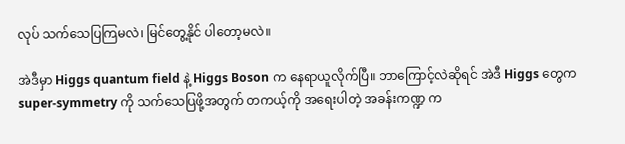လုပ် သက်သေပြကြမလဲ၊ မြင်တွေ့နိုင် ပါတော့မလဲ။

အဲဒီမှာ Higgs quantum field နဲ့ Higgs Boson က နေရာယူလိုက်ပြီ။ ဘာကြောင့်လဲဆိုရင် အဲဒီ Higgs တွေက super-symmetry ကို သက်သေပြဖို့အတွက် တကယ့်ကို အရေးပါတဲ့ အခန်းကဏ္ဍ က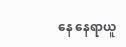နေ နေရာယူ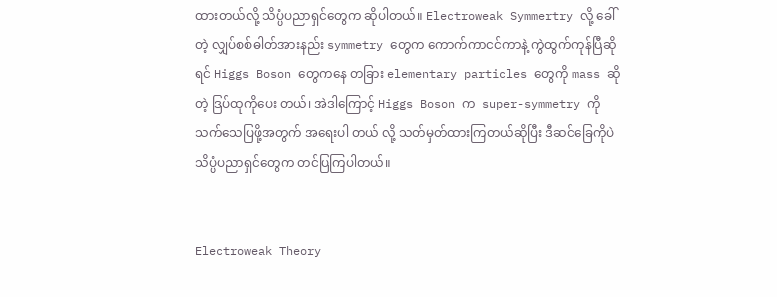ထားတယ်လို့ သိပ္ပံပညာရှင်တွေက ဆိုပါတယ်။ Electroweak Symmertry လို့ ခေါ် တဲ့ လျှပ်စစ်ဓါတ်အားနည်း symmetry တွေက ကောက်ကာငင်ကာနဲ့ ကွဲထွက်ကုန်ပြီဆိုရင် Higgs Boson တွေကနေ တခြား elementary particles တွေကို mass ဆိုတဲ့ ဒြပ်ထုကိုပေး တယ်၊ အဲဒါကြောင့် Higgs Boson က  super-symmetry ကို သက်သေပြဖို့အတွက် အရေးပါ တယ် လို့ သတ်မှတ်ထားကြတယ်ဆိုပြီး ဒီဆင်ခြေကိုပဲ သိပ္ပံပညာရှင်တွေက တင်ပြကြပါတယ်။


Electroweak Theory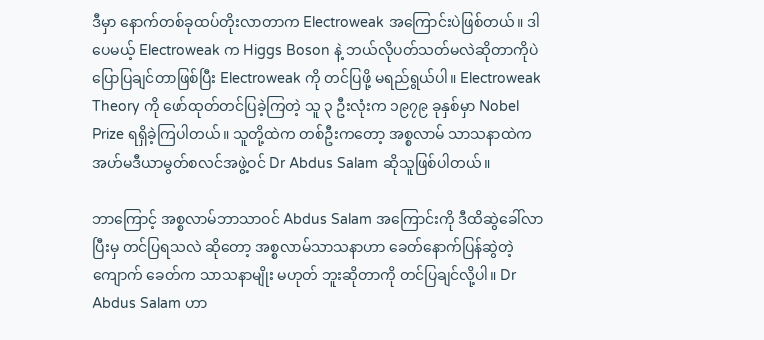ဒီမှာ နောက်တစ်ခုထပ်တိုးလာတာက Electroweak အကြောင်းပဲဖြစ်တယ်။ ဒါပေမယ့် Electroweak က Higgs Boson နဲ့ ဘယ်လိုပတ်သတ်မလဲဆိုတာကိုပဲ ပြောပြချင်တာဖြစ်ပြီး Electroweak ကို တင်ပြဖို့ မရည်ရွယ်ပါ။ Electroweak Theory ကို ဖော်ထုတ်တင်ပြခဲ့ကြတဲ့ သူ ၃ ဦးလုံးက ၁၉၇၉ ခုနှစ်မှာ Nobel Prize ရရှိခဲ့ကြပါတယ်။ သူတို့ထဲက တစ်ဦးကတော့ အစ္စလာမ် သာသနာထဲက အဟ်မဒီယာမွတ်စလင်အဖွဲ့ဝင် Dr Abdus Salam ဆိုသူဖြစ်ပါတယ်။

ဘာကြောင့် အစ္စလာမ်ဘာသာဝင် Abdus Salam အကြောင်းကို ဒီထိဆွဲခေါ်လာပြီးမှ တင်ပြရသလဲ ဆိုတော့ အစ္စလာမ်သာသနာဟာ ခေတ်နောက်ပြန်ဆွဲတဲ့ ကျောက် ခေတ်က သာသနာမျိုး မဟုတ် ဘူးဆိုတာကို တင်ပြချင်လို့ပါ။ Dr Abdus Salam ဟာ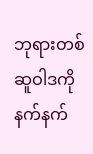ဘုရားတစ်ဆူဝါဒကို နက်နက်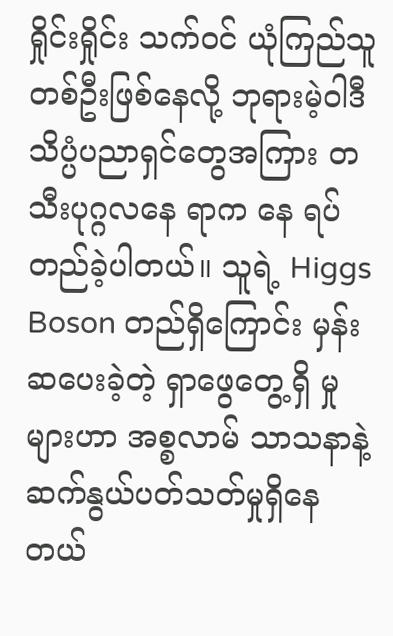ရှိုင်းရှိုင်း သက်ဝင် ယုံကြည်သူတစ်ဦးဖြစ်နေလို့ ဘုရားမဲ့ဝါဒီ သိပ္ပံပညာရှင်တွေအကြား တသီးပုဂ္ဂလနေ ရာက နေ ရပ်တည်ခဲ့ပါတယ်။ သူရဲ့ Higgs Boson တည်ရှိကြောင်း မှန်းဆပေးခဲ့တဲ့ ရှာဖွေတွေ့ရှိ မှုများဟာ အစ္စလာမ် သာသနာနဲ့ ဆက်နွယ်ပတ်သတ်မှုရှိနေတယ်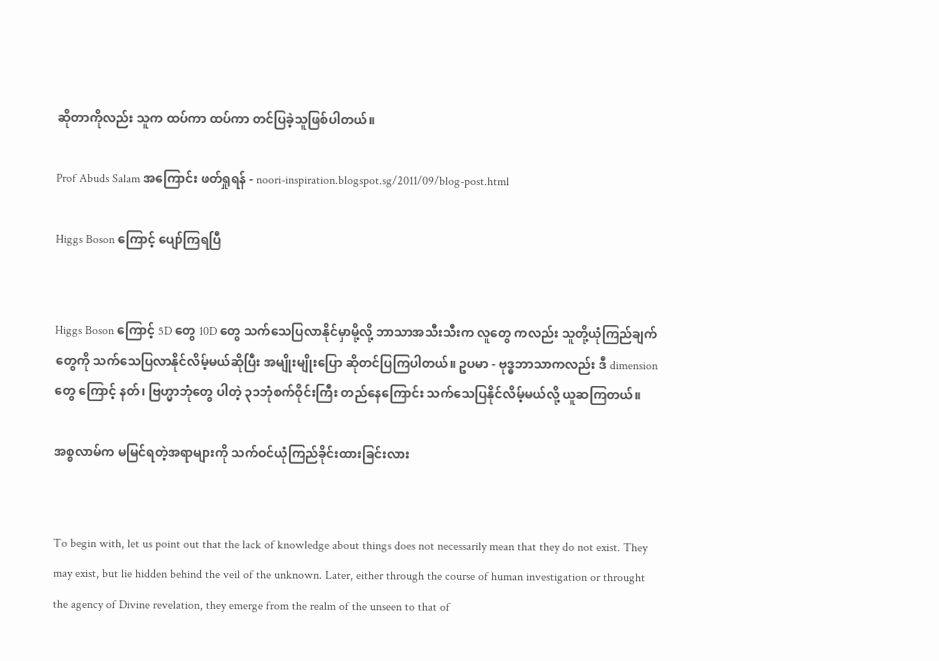ဆိုတာကိုလည်း သူက ထပ်ကာ ထပ်ကာ တင်ပြခဲ့သူဖြစ်ပါတယ်။

Prof Abuds Salam အကြောင်း ဖတ်ရှုရန် - noori-inspiration.blogspot.sg/2011/09/blog-post.html

Higgs Boson ကြောင့် ပျော်ကြရပြီ


Higgs Boson ကြောင့် 5D တွေ 10D တွေ သက်သေပြလာနိုင်မှာမို့လို့ ဘာသာအသီးသီးက လူတွေ ကလည်း သူတို့ယုံကြည်ချက်တွေကို သက်သေပြလာနိုင်လိမ့်မယ်ဆိုပြီး အမျိုးမျိုးပြော ဆိုတင်ပြကြပါတယ်။ ဥပမာ - ဗုဒ္ဓဘာသာကလည်း ဒီ dimension တွေ ကြောင့် နတ်၊ ဗြဟ္မာဘုံတွေ ပါတဲ့ ၃၁ဘုံစက်ဝိုင်းကြီး တည်နေကြောင်း သက်သေပြနိုင်လိမ့်မယ်လို့ ယူဆကြတယ်။

အစ္စလာမ်က မမြင်ရတဲ့အရာများကို သက်ဝင်ယုံကြည်ခိုင်းထားခြင်းလား


To begin with, let us point out that the lack of knowledge about things does not necessarily mean that they do not exist. They may exist, but lie hidden behind the veil of the unknown. Later, either through the course of human investigation or throught the agency of Divine revelation, they emerge from the realm of the unseen to that of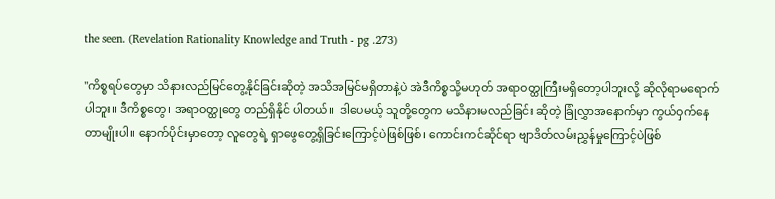the seen. (Revelation Rationality Knowledge and Truth - pg .273)

"ကိစ္စရပ်တွေမှာ သိနားလည်မြင်တွေ့နိုင်ခြင်းဆိုတဲ့ အသိအမြင်မရှိတာနဲ့ပဲ အဲဒီကိစ္စသို့မဟုတ် အရာဝတ္ထုကြီးမရှိတော့ပါဘူးလို့ ဆိုလိုရာမရောက်ပါဘူး။ ဒီကိစ္စတွေ၊ အရာဝတ္ထုတွေ တည်ရှိနိုင် ပါတယ်။  ဒါပေမယ့် သူတို့တွေက မသိနားမလည်ခြင်း ဆိုတဲ့ ခြုံလွှာအနောက်မှာ ကွယ်ဝှက်နေ တာမျိုးပါ။ နောက်ပိုင်းမှာတော့ လူတွေရဲ့ ရှာဖွေတွေ့ရှိခြင်းကြောင့်ပဲဖြစ်ဖြစ်၊ ကောင်းကင်ဆိုင်ရာ ဗျာဒိတ်လမ်းညွှန်မှုကြောင့်ပဲဖြစ်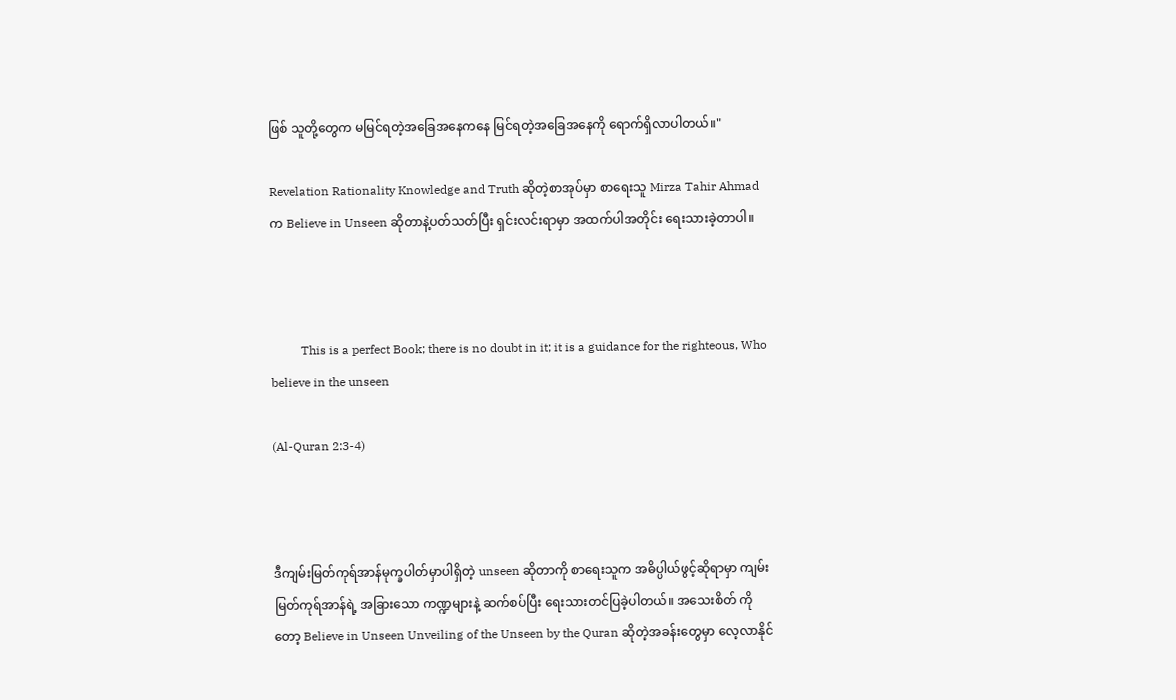ဖြစ် သူတို့တွေက မမြင်ရတဲ့အခြေအနေကနေ မြင်ရတဲ့အခြေအနေကို ရောက်ရှိလာပါတယ်။"

Revelation Rationality Knowledge and Truth ဆိုတဲ့စာအုပ်မှာ စာရေးသူ Mirza Tahir Ahmad က Believe in Unseen ဆိုတာနဲ့ပတ်သတ်ပြီး ရှင်းလင်းရာမှာ အထက်ပါအတိုင်း ရေးသားခဲ့တာပါ။



          This is a perfect Book; there is no doubt in it; it is a guidance for the righteous, Who believe in the unseen

(Al-Quran 2:3-4)



ဒီကျမ်းမြတ်ကုရ်အာန်မုက္ခပါတ်မှာပါရှိတဲ့ unseen ဆိုတာကို စာရေးသူက အဓိပ္ပါယ်ဖွင့်ဆိုရာမှာ ကျမ်းမြတ်ကုရ်အာန်ရဲ့ အခြားသော ကဏ္ဍများနဲ့ ဆက်စပ်ပြီး ရေးသားတင်ပြခဲ့ပါတယ်။ အသေးစိတ် ကိုတော့ Believe in Unseen Unveiling of the Unseen by the Quran ဆိုတဲ့အခန်းတွေမှာ လေ့လာနိုင်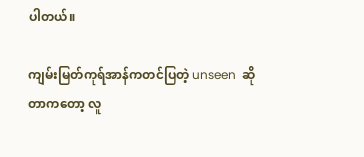ပါတယ်။

ကျမ်းမြတ်ကုရ်အာန်ကတင်ပြတဲ့ unseen  ဆိုတာကတော့ လူ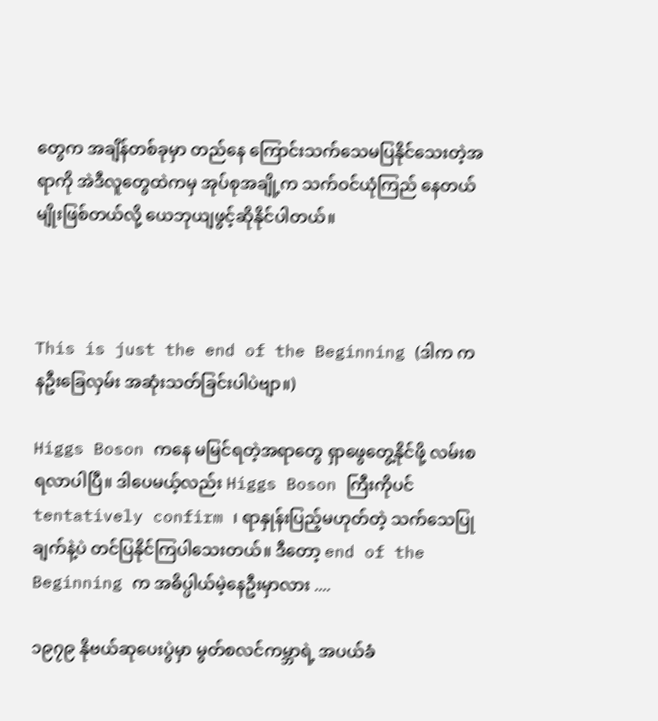တွေက အချိန်တစ်ခုမှာ တည်နေ ကြောင်းသက်သေမပြနိုင်သေးတဲ့အရာကို အဲဒီလူတွေထဲကမှ အုပ်စုအချို့က သက်ဝင်ယုံကြည် နေတယ်မျိုးဖြစ်တယ်လို့ ယေဘုယျဖွင့်ဆိုနိုင်ပါတယ်။



This is just the end of the Beginning (ဒါက ကနဦးခြေလှမ်း အဆုံးသတ်ခြင်းပါပဲဗျာ။)

Higgs Boson ကနေ မမြင်ရတဲ့အရာတွေ ရှာဖွေတွေ့နိုင်ဖို့ လမ်းစရလာပါပြီ။ ဒါပေမယ့်လည်း Higgs Boson ကြီးကိုပင် tentatively confirm ၊ ရာနှုန်းပြည့်မဟုတ်တဲ့ သက်သေပြုချက်နဲ့ပဲ တင်ပြနိုင်ကြပါသေးတယ်။ ဒီတော့ end of the Beginning က အဓိပ္ပါယ်မဲ့နေဦးမှာလား ....

၁၉၇၉ နိုဗယ်ဆုပေးပွဲမှာ မွတ်စလင်ကမ္ဘာရဲ့ အပယ်ခံ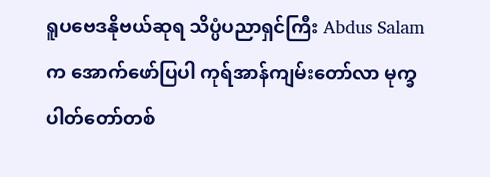ရူပဗေဒနိုဗယ်ဆုရ သိပ္ပံပညာရှင်ကြီး Abdus Salam က အောက်ဖော်ပြပါ ကုရ်အာန်ကျမ်းတော်လာ မုက္ခပါတ်တော်တစ်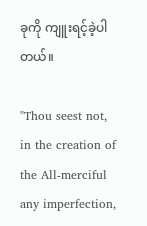ခုကို ကျူးရင့်ခဲ့ပါတယ်။

"Thou seest not, in the creation of the All-merciful any imperfection,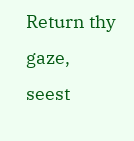Return thy gaze, seest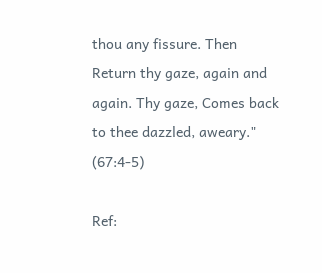thou any fissure. Then Return thy gaze, again and again. Thy gaze, Comes back to thee dazzled, aweary." (67:4-5)

Ref: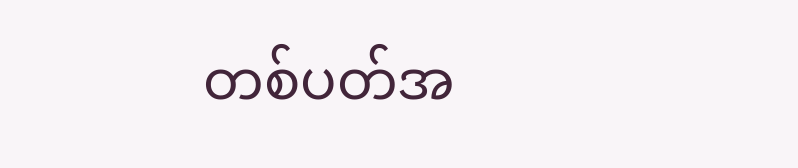တစ်ပတ်အ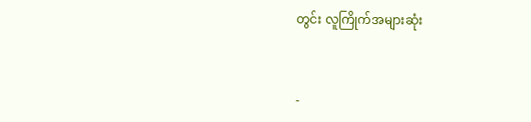တွင်း လူကြိုက်အများဆုံး


-